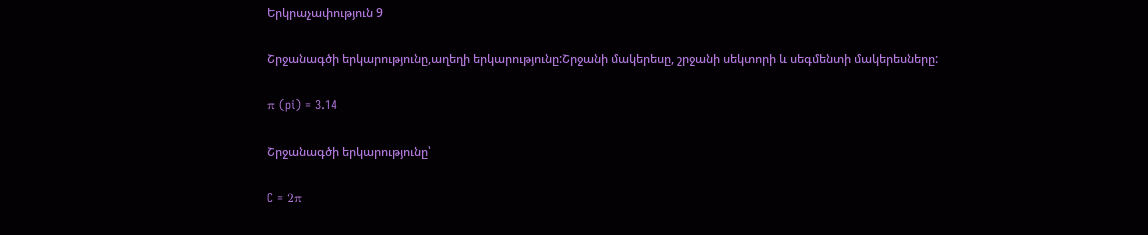Երկրաչափություն 9

Շրջանագծի երկարությունը,աղեղի երկարությունը:Շրջանի մակերեսը, շրջանի սեկտորի և սեգմենտի մակերեսները:

π (pi) = 3.14

Շրջանագծի երկարությունը՝

C = 2π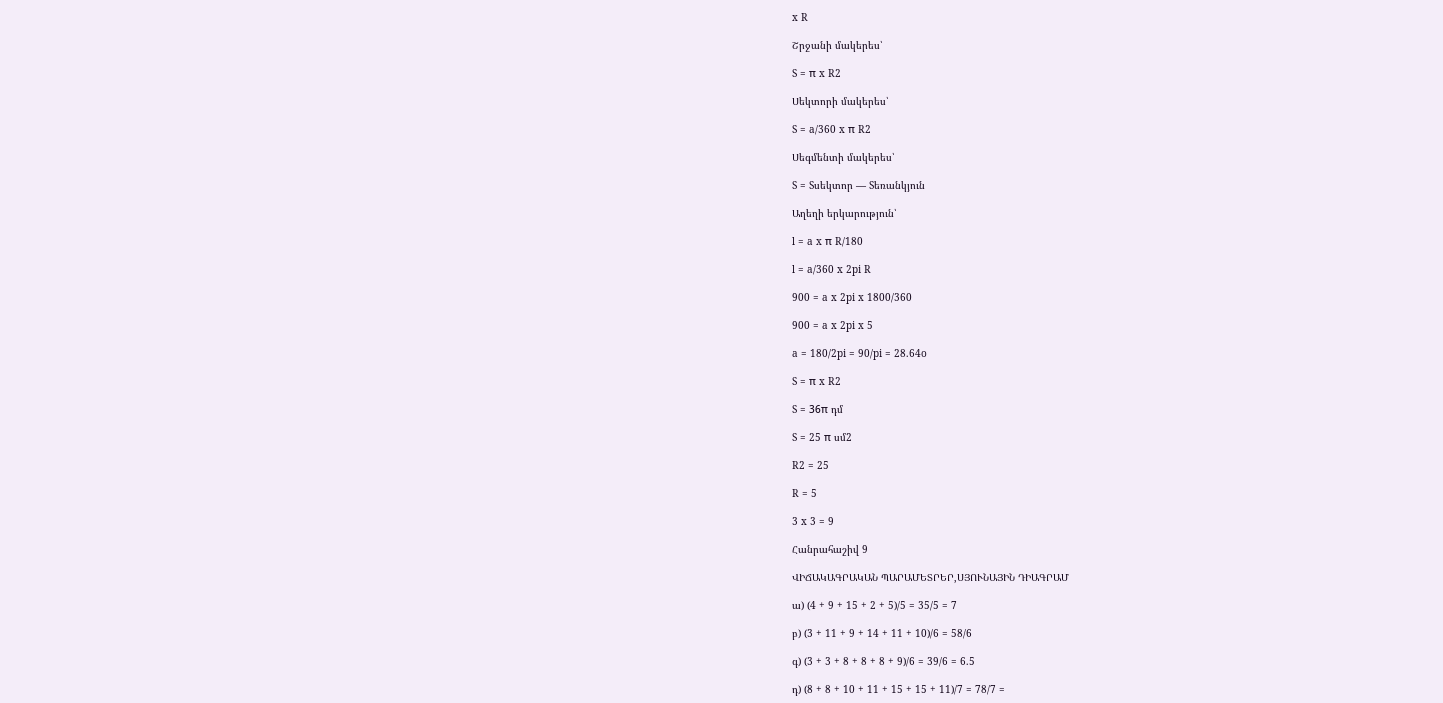x R

Շրջանի մակերես՝

S = π x R2

Սեկտորի մակերես՝

S = a/360 x π R2

Սեգմենտի մակերես՝

S = Sսեկտոր — Sեռանկյուն

Աղեղի երկարություն՝

l = a x π R/180

l = a/360 x 2pi R

900 = a x 2pi x 1800/360

900 = a x 2pi x 5

a = 180/2pi = 90/pi = 28.64o

S = π x R2

S = 36π դմ

S = 25 π սմ2

R2 = 25

R = 5

3 x 3 = 9

Հանրահաշիվ 9

ՎԻՃԱԿԱԳՐԱԿԱՆ ՊԱՐԱՄԵՏՐԵՐ,ՍՅՈՒՆԱՅԻՆ ԴԻԱԳՐԱՄ

ա) (4 + 9 + 15 + 2 + 5)/5 = 35/5 = 7

բ) (3 + 11 + 9 + 14 + 11 + 10)/6 = 58/6

գ) (3 + 3 + 8 + 8 + 8 + 9)/6 = 39/6 = 6.5

դ) (8 + 8 + 10 + 11 + 15 + 15 + 11)/7 = 78/7 =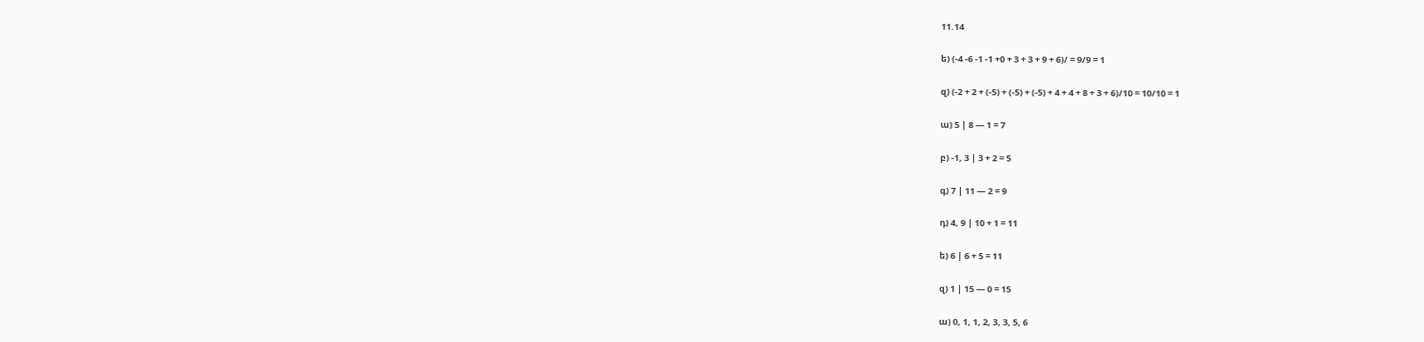11.14

ե) (-4 -6 -1 -1 +0 + 3 + 3 + 9 + 6)/ = 9/9 = 1

զ) (-2 + 2 + (-5) + (-5) + (-5) + 4 + 4 + 8 + 3 + 6)/10 = 10/10 = 1

ա) 5 | 8 — 1 = 7

բ) -1, 3 | 3 + 2 = 5

գ) 7 | 11 — 2 = 9

դ) 4, 9 | 10 + 1 = 11

ե) 6 | 6 + 5 = 11

զ) 1 | 15 — 0 = 15

ա) 0, 1, 1, 2, 3, 3, 5, 6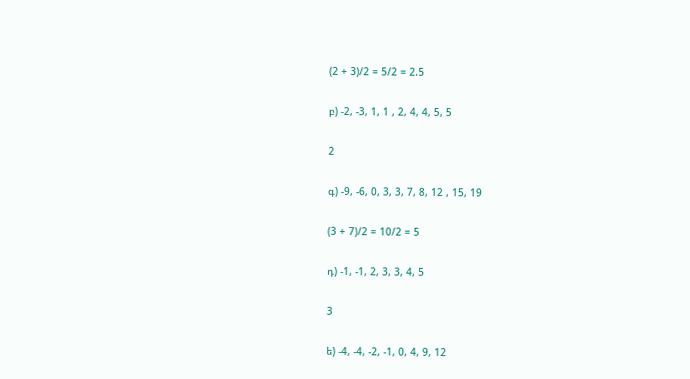(2 + 3)/2 = 5/2 = 2.5

բ) -2, -3, 1, 1 , 2, 4, 4, 5, 5

2

գ) -9, -6, 0, 3, 3, 7, 8, 12 , 15, 19

(3 + 7)/2 = 10/2 = 5

դ) -1, -1, 2, 3, 3, 4, 5

3

ե) -4, -4, -2, -1, 0, 4, 9, 12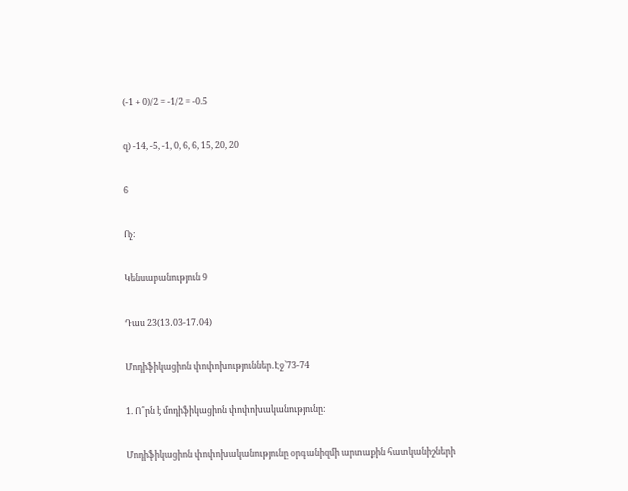(-1 + 0)/2 = -1/2 = -0.5

զ) -14, -5, -1, 0, 6, 6, 15, 20, 20

6

Ոչ:

Կենսաբանություն 9

Դաս 23(13․03-17․04)

Մոդիֆիկացիոն փոփոխություններ․Էջ՝73-74

1. Ո՞րն է մոդիֆիկացիոն փոփոխականությունը:

Մոդիֆիկացիոն փոփոխականությունը օրգանիզմի արտաքին հատկանիշների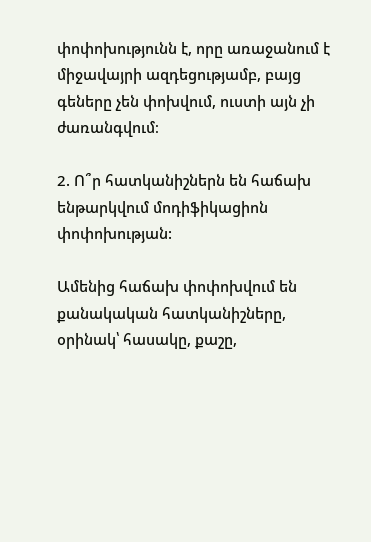փոփոխությունն է, որը առաջանում է միջավայրի ազդեցությամբ, բայց գեները չեն փոխվում, ուստի այն չի ժառանգվում։

2. Ո՞ր հատկանիշներն են հաճախ ենթարկվում մոդիֆիկացիոն փոփոխության:

Ամենից հաճախ փոփոխվում են քանակական հատկանիշները, օրինակ՝ հասակը, քաշը,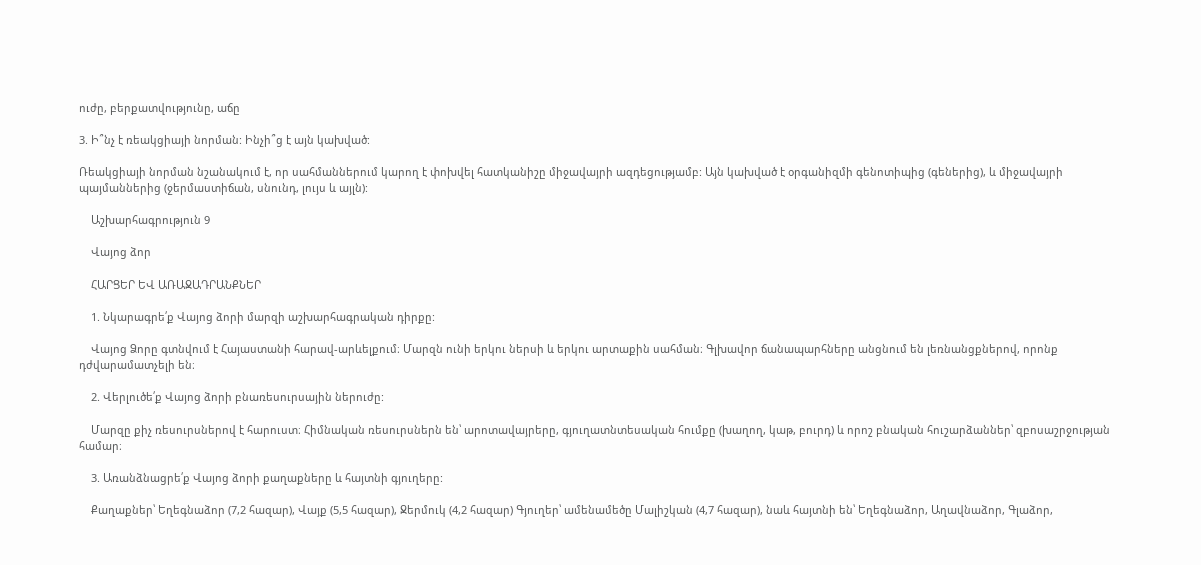ուժը, բերքատվությունը, աճը

3. Ի՞նչ է ռեակցիայի նորման: Ինչի՞ց է այն կախված:

Ռեակցիայի նորման նշանակում է, որ սահմաններում կարող է փոխվել հատկանիշը միջավայրի ազդեցությամբ: Այն կախված է օրգանիզմի գենոտիպից (գեներից), և միջավայրի պայմաններից (ջերմաստիճան, սնունդ, լույս և այլն):

    Աշխարհագրություն 9

    Վայոց ձոր

    ՀԱՐՑԵՐ ԵՎ ԱՌԱՋԱԴՐԱՆՔՆԵՐ

    1. Նկարագրե՛ք Վայոց ձորի մարզի աշխարհագրական դիրքը:

    Վայոց Ձորը գտնվում է Հայաստանի հարավ-արևելքում։ Մարզն ունի երկու ներսի և երկու արտաքին սահման։ Գլխավոր ճանապարհները անցնում են լեռնանցքներով, որոնք դժվարամատչելի են։

    2. Վերլուծե՛ք Վայոց ձորի բնառեսուրսային ներուժը:

    Մարզը քիչ ռեսուրսներով է հարուստ։ Հիմնական ռեսուրսներն են՝ արոտավայրերը, գյուղատնտեսական հումքը (խաղող, կաթ, բուրդ) և որոշ բնական հուշարձաններ՝ զբոսաշրջության համար։

    3. Առանձնացրե՛ք Վայոց ձորի քաղաքները և հայտնի գյուղերը:

    Քաղաքներ՝ Եղեգնաձոր (7,2 հազար), Վայք (5,5 հազար), Ջերմուկ (4,2 հազար) Գյուղեր՝ ամենամեծը Մալիշկան (4,7 հազար), նաև հայտնի են՝ Եղեգնաձոր, Աղավնաձոր, Գլաձոր,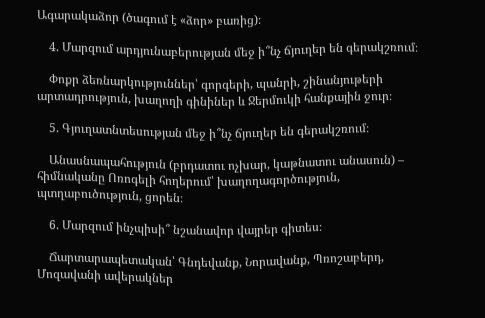Ագարակաձոր (ծագում է «ձոր» բառից)։

    4. Մարզում արդյունաբերության մեջ ի՞նչ ճյուղեր են գերակշռում։

    Փոքր ձեռնարկություններ՝ գորգերի, պանրի, շինանյութերի արտադրություն, խաղողի գինիներ և Ջերմուկի հանքային ջուր։

    5. Գյուղատնտեսության մեջ ի՞նչ ճյուղեր են գերակշռում։

    Անասնապահություն (բրդատու ոչխար, կաթնատու անասուն) – հիմնականը Ոռոգելի հողերում՝ խաղողագործություն, պտղաբուծություն, ցորեն։

    6. Մարզում ինչպիսի՞ նշանավոր վայրեր գիտես։

    Ճարտարապետական՝ Գնդեվանք, Նորավանք, Պռոշաբերդ, Մոզավանի ավերակներ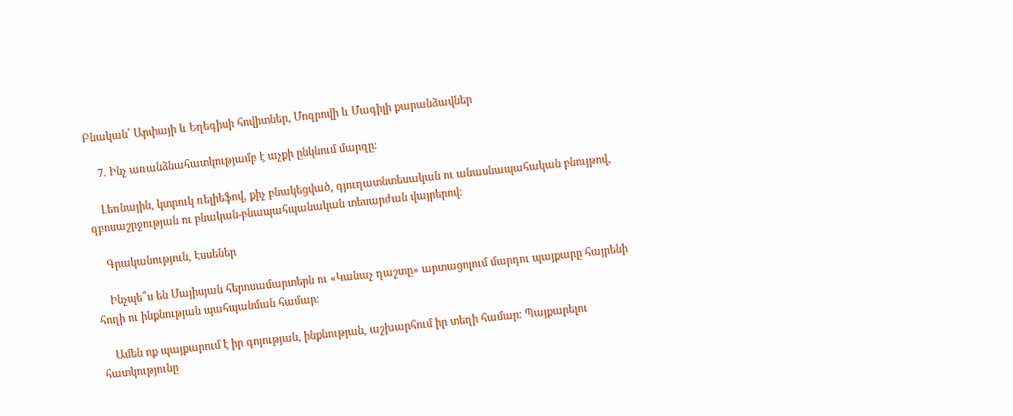Բնական՝ Արփայի և Եղեգիսի հովիտներ, Մոզրովի և Մագիլի քարանձավներ

    7. Ինչ առանձնահատկությամբ է աչքի ընկնում մարզը։

    Լեռնային, կտրուկ ռելիեֆով, քիչ բնակեցված, գյուղատնտեսական ու անասնապահական բնույթով, զբոսաշրջության ու բնական-բնապահպանական տեսարժան վայրերով։

    Գրականություն, Էսսեներ

    Ինչպե՞ս են Մայիսյան հերոսամարտերն ու «Կանաչ դաշտը» արտացոլում մարդու պայքարը հայրենի հողի ու ինքնության պահպանման համար։

    Ամեն ոք պայքարում է իր գոյության, ինքնության, աշխարհում իր տեղի համար: Պայքարելու հատկությունը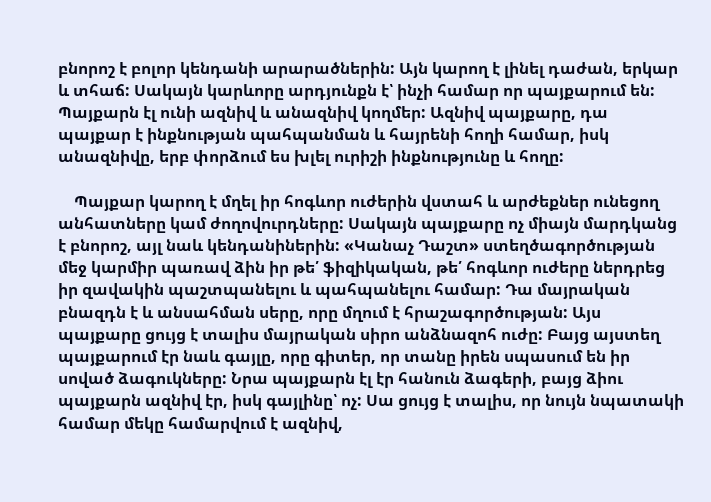բնորոշ է բոլոր կենդանի արարածներին: Այն կարող է լինել դաժան, երկար և տհաճ: Սակայն կարևորը արդյունքն է՝ ինչի համար որ պայքարում են: Պայքարն էլ ունի ազնիվ և անազնիվ կողմեր: Ազնիվ պայքարը, դա պայքար է ինքնության պահպանման և հայրենի հողի համար, իսկ անազնիվը, երբ փորձում ես խլել ուրիշի ինքնությունը և հողը:

    Պայքար կարող է մղել իր հոգևոր ուժերին վստահ և արժեքներ ունեցող անհատները կամ ժողովուրդները: Սակայն պայքարը ոչ միայն մարդկանց է բնորոշ, այլ նաև կենդանիներին: «Կանաչ Դաշտ» ստեղծագործության մեջ կարմիր պառավ ձին իր թե՛ ֆիզիկական, թե՛ հոգևոր ուժերը ներդրեց իր զավակին պաշտպանելու և պահպանելու համար: Դա մայրական բնազդն է և անսահման սերը, որը մղում է հրաշագործության: Այս պայքարը ցույց է տալիս մայրական սիրո անձնազոհ ուժը: Բայց այստեղ պայքարում էր նաև գայլը, որը գիտեր, որ տանը իրեն սպասում են իր սոված ձագուկները: Նրա պայքարն էլ էր հանուն ձագերի, բայց ձիու պայքարն ազնիվ էր, իսկ գայլինը՝ ոչ: Սա ցույց է տալիս, որ նույն նպատակի համար մեկը համարվում է ազնիվ,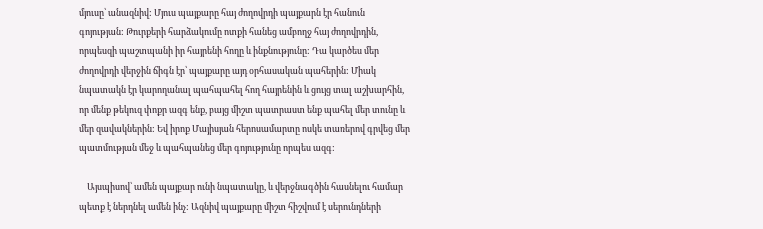մյուսը՝ անազնիվ: Մյուս պայքարը հայ ժողովրդի պայքարն էր հանուն գոյության: Թուրքերի հարձակումը ոտքի հանեց ամբողջ հայ ժողովրդին, որպեսզի պաշտպանի իր հայրենի հողը և ինքնությունը: Դա կարծես մեր ժողովրդի վերջին ճիգն էր՝ պայքարը այդ օրհասական պահերին: Միակ նպատակն էր կարողանալ պահպահել հող հայրենին և ցույց տալ աշխարհին, որ մենք թեկուզ փոքր ազգ ենք, բայց միշտ պատրաստ ենք պահել մեր տունը և մեր զավակներին: Եվ իրոք Մայիսյան հերոսամարտը ոսկե տառերով գրվեց մեր պատմության մեջ և պահպանեց մեր գոյությունը որպես ազգ:

    Այսպիսով՝ ամեն պայքար ունի նպատակը, և վերջնագծին հասնելու համար պետք է ներդնել ամեն ինչ: Ազնիվ պայքարը միշտ հիշվում է սերունդների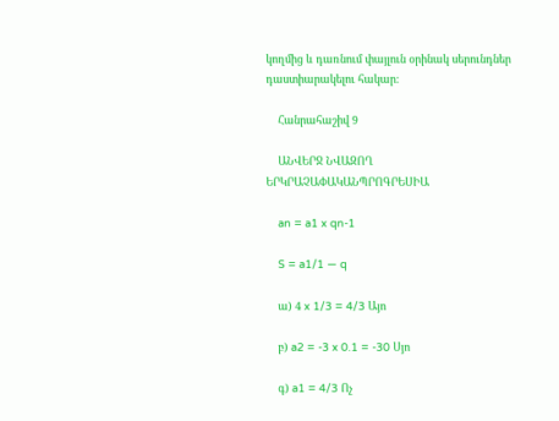կողմից և դառնում փայլուն օրինակ սերունդներ դաստիարակելու հակար:

    Հանրահաշիվ 9

    ԱՆՎԵՐՋ ՆՎԱԶՈՂ ԵՐԿՐԱՉԱՓԱԿԱՆՊՐՈԳՐԵՍԻԱ

    an = a1 x qn-1

    S = a1/1 — q

    ա) 4 x 1/3 = 4/3 Այո

    բ) a2 = -3 x 0.1 = -30 Սյո

    գ) a1 = 4/3 Ոչ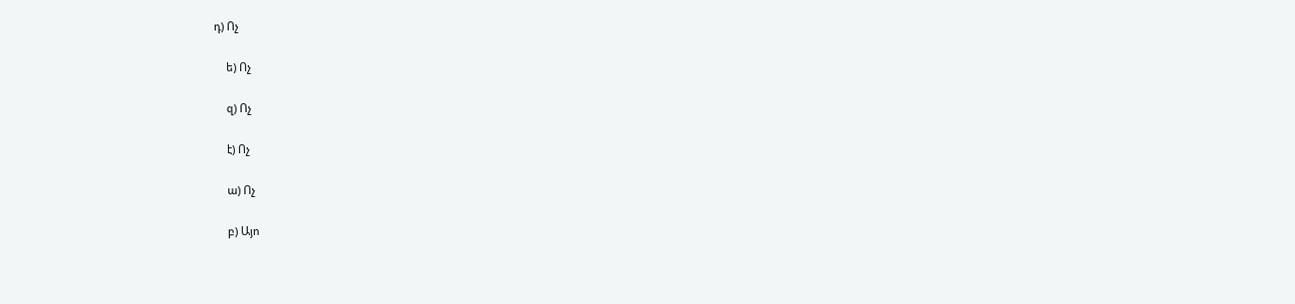դ) Ոչ

    ե) Ոչ

    զ) Ոչ

    է) Ոչ

    ա) Ոչ

    բ) Այո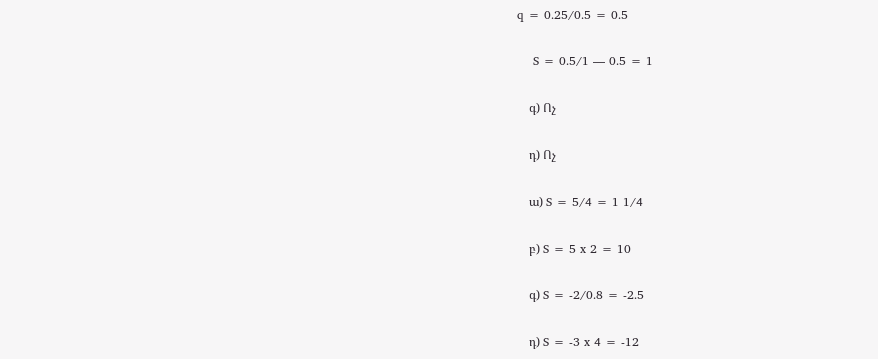q = 0.25/0.5 = 0.5

    S = 0.5/1 — 0.5 = 1

    գ) Ոչ

    դ) Ոչ

    ա) S = 5/4 = 1 1/4

    բ) S = 5 x 2 = 10

    գ) S = -2/0.8 = -2.5

    դ) S = -3 x 4 = -12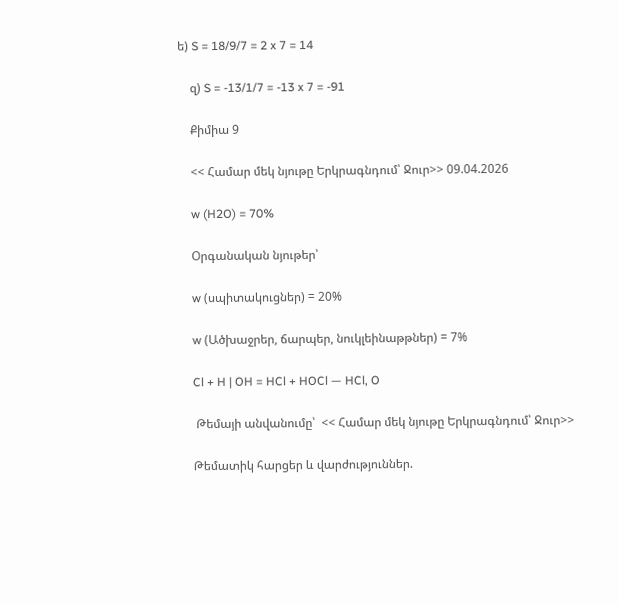ե) S = 18/9/7 = 2 x 7 = 14

    զ) S = -13/1/7 = -13 x 7 = -91

    Քիմիա 9

    << Համար մեկ նյութը Երկրագնդում՝ Ջուր>> 09.04.2026

    w (H2O) = 70%

    Օրգանական նյութեր՝

    w (սպիտակուցներ) = 20%

    w (Ածխաջրեր, ճարպեր, նուկլեինաթթներ) = 7%

    Cl + H | OH = HCl + HOCl — HCl, O

     Թեմայի անվանումը՝  << Համար մեկ նյութը Երկրագնդում՝ Ջուր>>

    Թեմատիկ հարցեր և վարժություններ.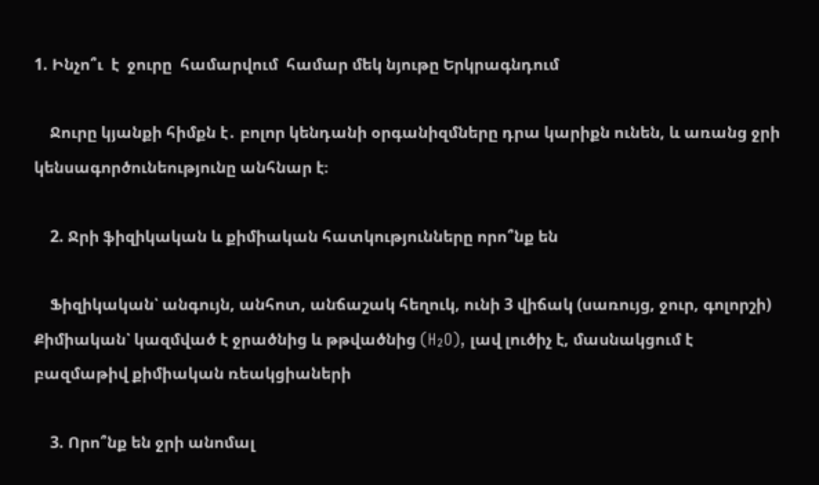1. Ինչո՞ւ  է  ջուրը  համարվում  համար մեկ նյութը Երկրագնդում

    Ջուրը կյանքի հիմքն է․ բոլոր կենդանի օրգանիզմները դրա կարիքն ունեն, և առանց ջրի կենսագործունեությունը անհնար է։

    2. Ջրի ֆիզիկական և քիմիական հատկությունները որո՞նք են

    Ֆիզիկական՝ անգույն, անհոտ, անճաշակ հեղուկ, ունի 3 վիճակ (սառույց, ջուր, գոլորշի) Քիմիական՝ կազմված է ջրածնից և թթվածնից (H₂O), լավ լուծիչ է, մասնակցում է բազմաթիվ քիմիական ռեակցիաների

    3. Որո՞նք են ջրի անոմալ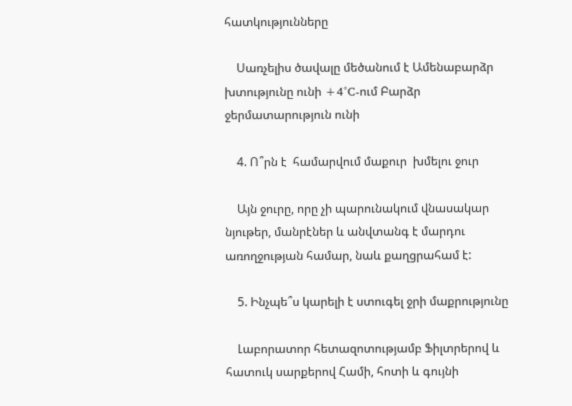հատկությունները

    Սառչելիս ծավալը մեծանում է Ամենաբարձր խտությունը ունի +4°C-ում Բարձր ջերմատարություն ունի

    4. Ո՞րն է  համարվում մաքուր  խմելու ջուր

    Այն ջուրը, որը չի պարունակում վնասակար նյութեր, մանրէներ և անվտանգ է մարդու առողջության համար, նաև քաղցրահամ է:

    5. Ինչպե՞ս կարելի է ստուգել ջրի մաքրությունը

    Լաբորատոր հետազոտությամբ Ֆիլտրերով և հատուկ սարքերով Համի, հոտի և գույնի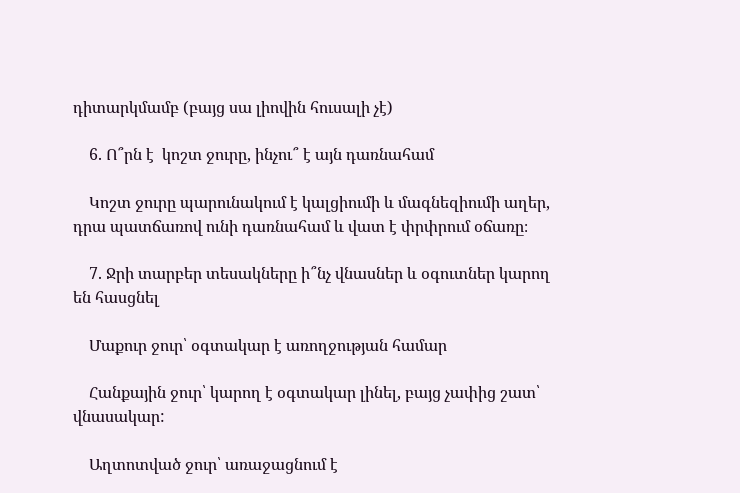դիտարկմամբ (բայց սա լիովին հուսալի չէ)

    6. Ո՞րն է  կոշտ ջուրը, ինչու՞ է այն դառնահամ

    Կոշտ ջուրը պարունակում է կալցիումի և մագնեզիումի աղեր, դրա պատճառով ունի դառնահամ և վատ է փրփրում օճառը։

    7. Ջրի տարբեր տեսակները ի՞նչ վնասներ և օգուտներ կարող են հասցնել

    Մաքուր ջուր՝ օգտակար է առողջության համար

    Հանքային ջուր՝ կարող է օգտակար լինել, բայց չափից շատ՝ վնասակար:

    Աղտոտված ջուր՝ առաջացնում է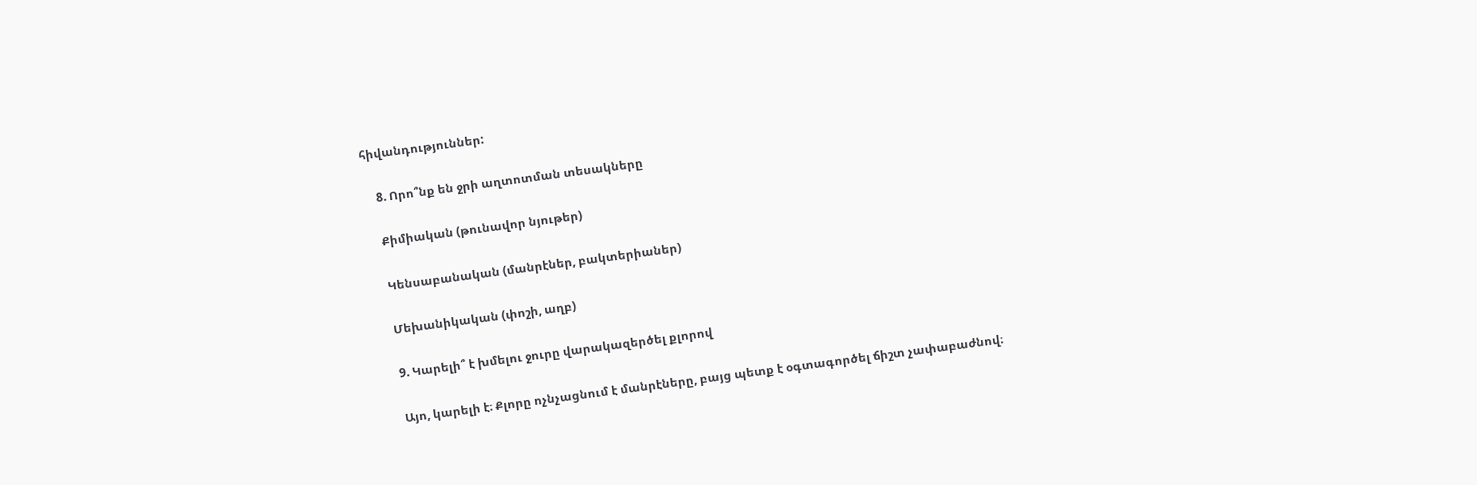հիվանդություններ:

    8. Որո՞նք են ջրի աղտոտման տեսակները

    Քիմիական (թունավոր նյութեր)

    Կենսաբանական (մանրէներ, բակտերիաներ)

    Մեխանիկական (փոշի, աղբ)

    9. Կարելի՞ է խմելու ջուրը վարակազերծել քլորով

    Այո, կարելի է։ Քլորը ոչնչացնում է մանրէները, բայց պետք է օգտագործել ճիշտ չափաբաժնով։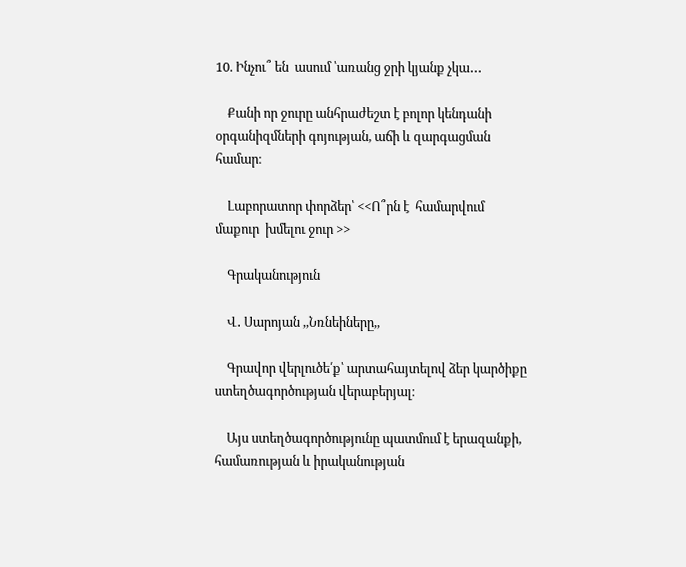10. Ինչու՞ են  ասում ՝առանց ջրի կյանք չկա․․․

    Քանի որ ջուրը անհրաժեշտ է բոլոր կենդանի օրգանիզմների գոյության, աճի և զարգացման համար։

    Լաբորատոր փորձեր՝ <<Ո՞րն է  համարվում մաքուր  խմելու ջուր >>

    Գրականություն

    Վ․ Սարոյան ,,Նռնեիները,,

    Գրավոր վերլուծե՛ք՝ արտահայտելով ձեր կարծիքը ստեղծագործության վերաբերյալ։

    Այս ստեղծագործությունը պատմում է երազանքի, համառության և իրականության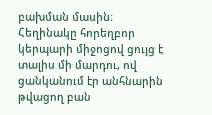բախման մասին։ Հեղինակը հորեղբոր կերպարի միջոցով ցույց է տալիս մի մարդու, ով ցանկանում էր անհնարին թվացող բան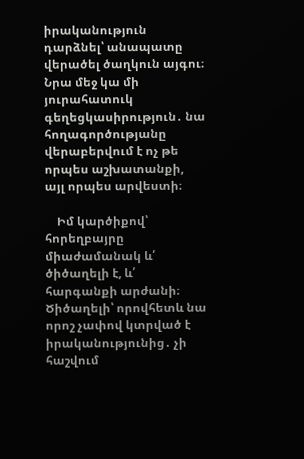իրականություն դարձնել՝ անապատը վերածել ծաղկուն այգու։ Նրա մեջ կա մի յուրահատուկ գեղեցկասիրություն․ նա հողագործությանը վերաբերվում է ոչ թե որպես աշխատանքի, այլ որպես արվեստի։

    Իմ կարծիքով՝ հորեղբայրը միաժամանակ և՛ ծիծաղելի է, և՛ հարգանքի արժանի։ Ծիծաղելի՝ որովհետև նա որոշ չափով կտրված է իրականությունից․ չի հաշվում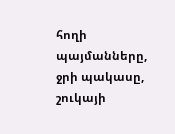հողի պայմանները, ջրի պակասը, շուկայի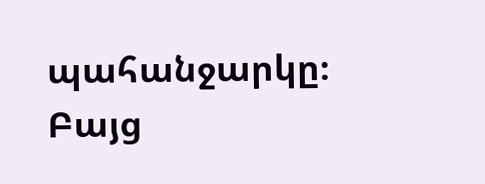պահանջարկը։ Բայց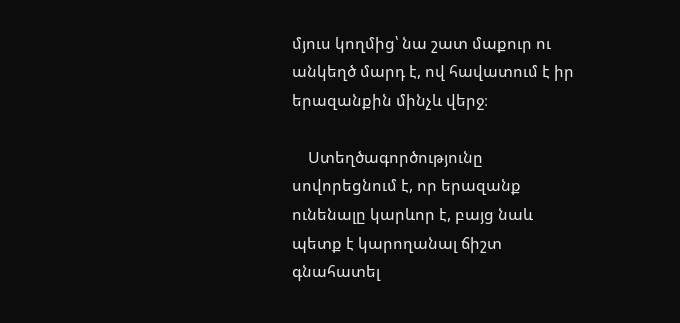մյուս կողմից՝ նա շատ մաքուր ու անկեղծ մարդ է, ով հավատում է իր երազանքին մինչև վերջ։

    Ստեղծագործությունը սովորեցնում է, որ երազանք ունենալը կարևոր է, բայց նաև պետք է կարողանալ ճիշտ գնահատել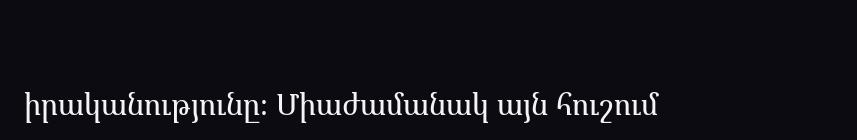իրականությունը։ Միաժամանակ այն հուշում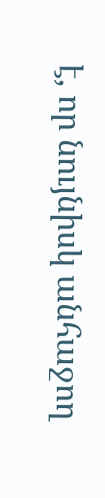է, որ նույնիսկ անհաջող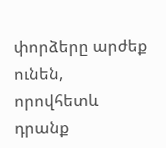փորձերը արժեք ունեն, որովհետև դրանք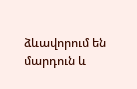ձևավորում են մարդուն և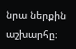նրա ներքին աշխարհը։